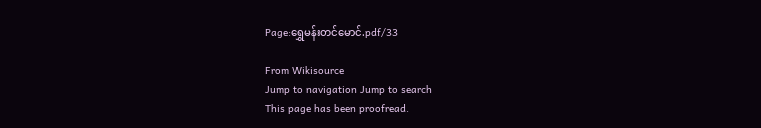Page:ရွှေမန်းတင်မောင်.pdf/33

From Wikisource
Jump to navigation Jump to search
This page has been proofread.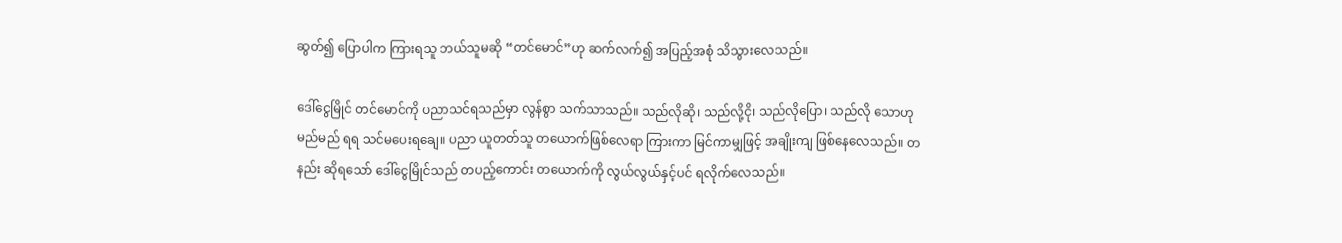ဆွတ်၍ ပြောပါက ကြားရသူ ဘယ်သူမဆို “တင်မောင်”ဟု ဆက်လက်၍ အပြည့်အစုံ သိသွားလေသည်။

ဒေါ်ငွေမြိုင် တင်မောင်ကို ပညာသင်ရသည်မှာ လွန်စွာ သက်သာသည်။ သည်လိုဆို၊ သည်လို့ငို၊ သည်လိုပြော၊ သည်လို သောဟု မည်မည် ရရ သင်မပေးရချေ။ ပညာ ယူတတ်သူ တယောက်ဖြစ်လေရာ ကြားကာ မြင်ကာမျှဖြင့် အချိုးကျ ဖြစ်နေလေသည်။ တနည်း ဆိုရသော် ဒေါ်ငွေမြိုင်သည် တပည့်ကောင်း တယောက်ကို လွယ်လွယ်နှင့်ပင် ရလိုက်လေသည်။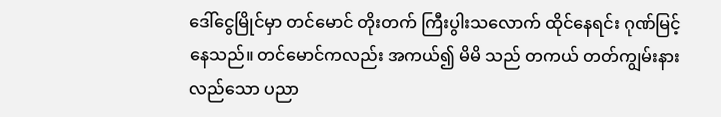ဒေါ်ငွေမြိုင်မှာ တင်မောင် တိုးတက် ကြီးပွါးသလောက် ထိုင်နေရင်း ဂုဏ်မြင့်နေသည်။ တင်မောင်ကလည်း အကယ်၍ မိမိ သည် တကယ် တတ်ကျွမ်းနားလည်သော ပညာ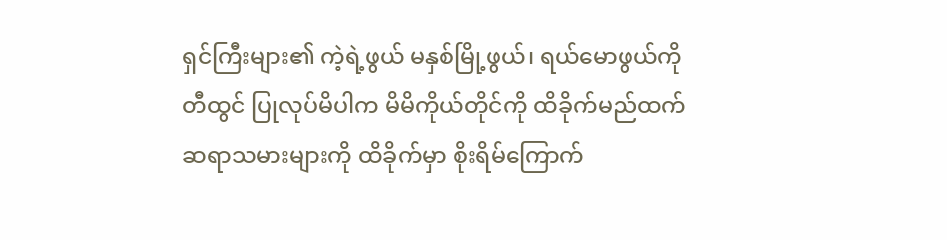ရှင်ကြီးများ၏ ကဲ့ရဲ့ဖွယ် မနှစ်မြို့ဖွယ်၊ ရယ်မောဖွယ်ကို တီထွင် ပြုလုပ်မိပါက မိမိကိုယ်တိုင်ကို ထိခိုက်မည်ထက် ဆရာသမားများကို ထိခိုက်မှာ စိုးရိမ်ကြောက်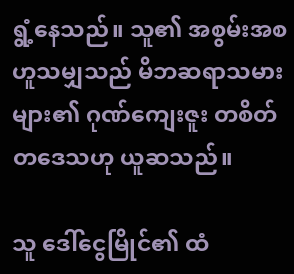ရွံ့နေသည်။ သူ၏ အစွမ်းအစ ဟူသမျှသည် မိဘဆရာသမားများ၏ ဂုဏ်ကျေးဇူး တစိတ်တဒေသဟု ယူဆသည်။

သူ ဒေါ်ငွေမြိုင်၏ ထံ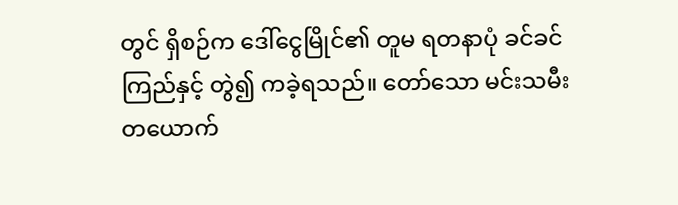တွင် ရှိစဉ်က ဒေါ်ငွေမြိုင်၏ တူမ ရတနာပုံ ခင်ခင်ကြည်နှင့် တွဲ၍ ကခဲ့ရသည်။ တော်သော မင်းသမီး တယောက်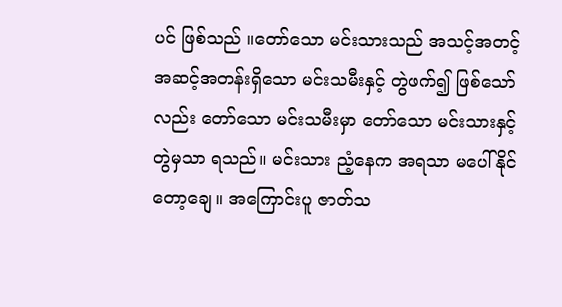ပင် ဖြစ်သည် ။တော်သော မင်းသားသည် အသင့်အတင့် အဆင့်အတန်းရှိသော မင်းသမီးနှင့် တွဲဖက်၍ ဖြစ်သော်လည်း တော်သော မင်းသမီးမှာ တော်သော မင်းသားနှင့် တွဲမှသာ ရသည်။ မင်းသား ညံ့နေက အရသာ မပေါ်နိုင်တော့ချေ။ အကြောင်းပူ ဇာတ်သ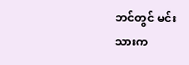ဘင်တွင် မင်းသားက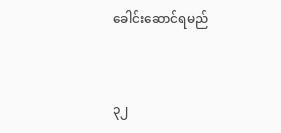ခေါင်းဆောင်ရမည်


၃၂